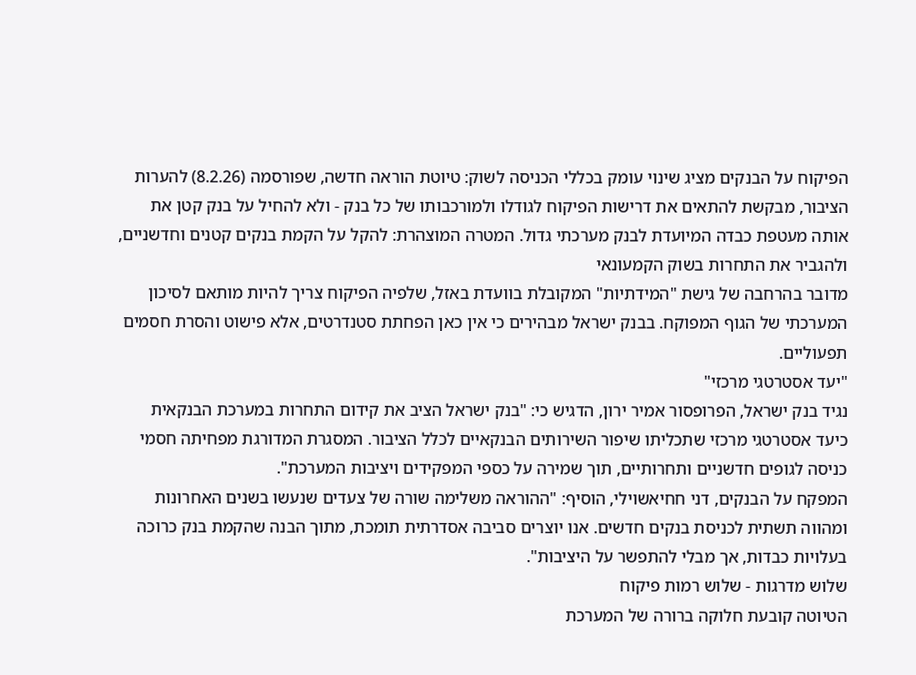הפיקוח על הבנקים מציג שינוי עומק בכללי הכניסה לשוק: טיוטת הוראה חדשה, שפורסמה (8.2.26) להערות הציבור, מבקשת להתאים את דרישות הפיקוח לגודלו ולמורכבותו של כל בנק - ולא להחיל על בנק קטן את אותה מעטפת כבדה המיועדת לבנק מערכתי גדול. המטרה המוצהרת: להקל על הקמת בנקים קטנים וחדשניים, ולהגביר את התחרות בשוק הקמעונאי
מדובר בהרחבה של גישת "המידתיות" המקובלת בוועדת באזל, שלפיה הפיקוח צריך להיות מותאם לסיכון המערכתי של הגוף המפוקח. בבנק ישראל מבהירים כי אין כאן הפחתת סטנדרטים, אלא פישוט והסרת חסמים תפעוליים.
"יעד אסטרטגי מרכזי"
נגיד בנק ישראל, הפרופסור אמיר ירון, הדגיש כי: "בנק ישראל הציב את קידום התחרות במערכת הבנקאית כיעד אסטרטגי מרכזי שתכליתו שיפור השירותים הבנקאיים לכלל הציבור. המסגרת המדורגת מפחיתה חסמי כניסה לגופים חדשניים ותחרותיים, תוך שמירה על כספי המפקידים ויציבות המערכת".
המפקח על הבנקים, דני חחיאשוילי, הוסיף: "ההוראה משלימה שורה של צעדים שנעשו בשנים האחרונות ומהווה תשתית לכניסת בנקים חדשים. אנו יוצרים סביבה אסדרתית תומכת, מתוך הבנה שהקמת בנק כרוכה בעלויות כבדות, אך מבלי להתפשר על היציבות".
שלוש מדרגות - שלוש רמות פיקוח
הטיוטה קובעת חלוקה ברורה של המערכת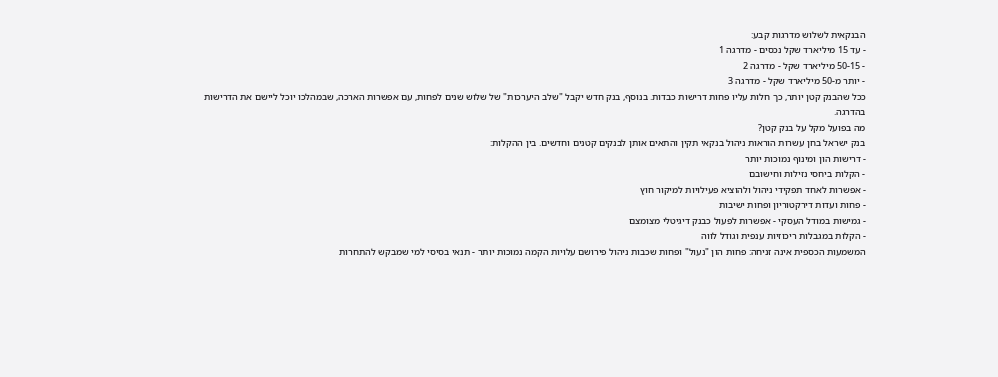הבנקאית לשלוש מדרגות קבע:
- עד 15 מיליארד שקל נכסים - מדרגה 1
- 50-15 מיליארד שקל - מדרגה 2
- יותר מ-50 מיליארד שקל - מדרגה 3
ככל שהבנק קטן יותר, כך חלות עליו פחות דרישות כבדות. בנוסף, בנק חדש יקבל "שלב היערכות" של שלוש שנים לפחות, עם אפשרות הארכה, שבמהלכו יוכל ליישם את הדרישות בהדרגה.
מה בפועל מקל על בנק קטן?
בנק ישראל בחן עשרות הוראות ניהול בנקאי תקין והתאים אותן לבנקים קטנים וחדשים. בין ההקלות:
- דרישות הון ומינוף נמוכות יותר
- הקלות ביחסי נזילות וחישובם
- אפשרות לאחד תפקידי ניהול ולהוציא פעילויות למיקור חוץ
- פחות ועדות דירקטוריון ופחות ישיבות
- גמישות במודל העסקי - אפשרות לפעול כבנק דיגיטלי מצומצם
- הקלות במגבלות ריכוזיות ענפית וגודל לווה
המשמעות הכספית אינה זניחה: פחות הון "נעול" ופחות שכבות ניהול פירושם עלויות הקמה נמוכות יותר - תנאי בסיסי למי שמבקש להתחרות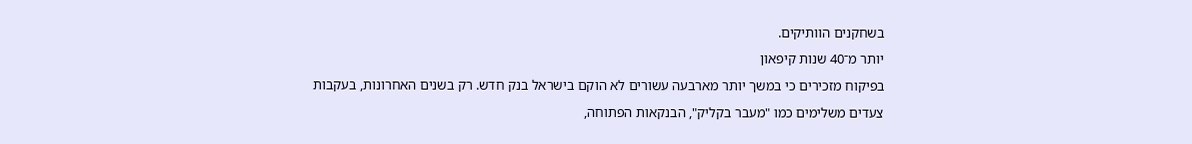בשחקנים הוותיקים.
יותר מ־40 שנות קיפאון
בפיקוח מזכירים כי במשך יותר מארבעה עשורים לא הוקם בישראל בנק חדש. רק בשנים האחרונות, בעקבות צעדים משלימים כמו "מעבר בקליק", הבנקאות הפתוחה,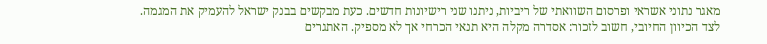מאגר נתוני אשראי ופרסום השוואתי של ריביות, ניתנו שני רישיונות חדשים. כעת מבקשים בבנק ישראל להעמיק את המגמה.
לצד הכיוון החיובי, חשוב לזכור: אסדרה מקלה היא תנאי הכרחי אך לא מספיק. האתגרים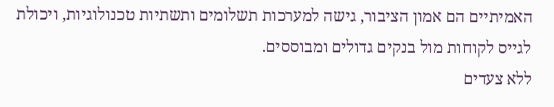האמיתיים הם אמון הציבור, גישה למערכות תשלומים ותשתיות טכנולוגיות, ויכולת לגייס לקוחות מול בנקים גדולים ומבוססים.
ללא צעדים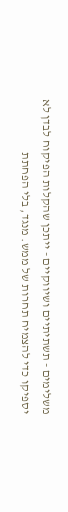משלימים - תשתיתיים ושיווקיים - ייתכן שהקלות הפיקוח לבדן לא יספיקו כדי להצמיח תחרות של ממש. מנגד, בלי הפחתת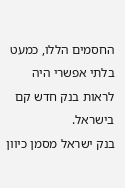החסמים הללו, כמעט בלתי אפשרי היה לראות בנק חדש קם בישראל.
בנק ישראל מסמן כיוון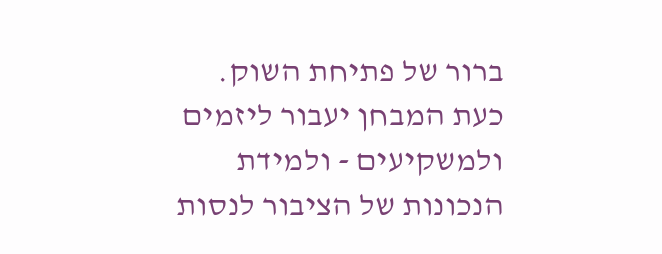ברור של פתיחת השוק. כעת המבחן יעבור ליזמים ולמשקיעים - ולמידת הנכונות של הציבור לנסות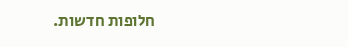חלופות חדשות.